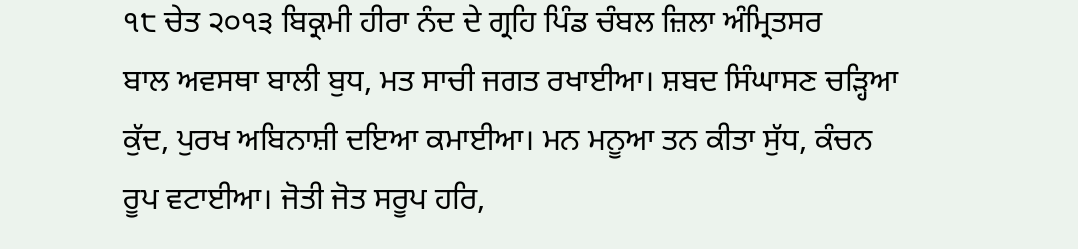੧੮ ਚੇਤ ੨੦੧੩ ਬਿਕ੍ਰਮੀ ਹੀਰਾ ਨੰਦ ਦੇ ਗ੍ਰਹਿ ਪਿੰਡ ਚੰਬਲ ਜ਼ਿਲਾ ਅੰਮ੍ਰਿਤਸਰ
ਬਾਲ ਅਵਸਥਾ ਬਾਲੀ ਬੁਧ, ਮਤ ਸਾਚੀ ਜਗਤ ਰਖਾਈਆ। ਸ਼ਬਦ ਸਿੰਘਾਸਣ ਚੜ੍ਹਿਆ ਕੁੱਦ, ਪੁਰਖ ਅਬਿਨਾਸ਼ੀ ਦਇਆ ਕਮਾਈਆ। ਮਨ ਮਨੂਆ ਤਨ ਕੀਤਾ ਸੁੱਧ, ਕੰਚਨ ਰੂਪ ਵਟਾਈਆ। ਜੋਤੀ ਜੋਤ ਸਰੂਪ ਹਰਿ,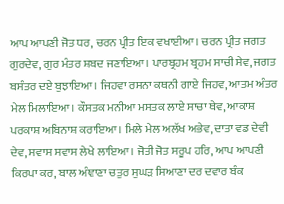ਆਪ ਆਪਣੀ ਜੋਤ ਧਰ, ਚਰਨ ਪ੍ਰੀਤ ਇਕ ਵਖਾਈਆ। ਚਰਨ ਪ੍ਰੀਤ ਜਗਤ ਗੁਰਦੇਵ, ਗੁਰ ਮੰਤਰ ਸ਼ਬਦ ਜਣਾਇਆ। ਪਾਰਬ੍ਰਹਮ ਬ੍ਰਹਮ ਸਾਚੀ ਸੇਵ, ਜਗਤ ਬਸੰਤਰ ਦਏ ਬੁਝਾਇਆ। ਜਿਹਵਾ ਰਸਨਾ ਕਥਨੀ ਗਾਏ ਜਿਹਵ, ਆਤਮ ਅੰਤਰ ਮੇਲ ਮਿਲਾਇਆ। ਕੌਸਤਕ ਮਨੀਆ ਮਸਤਕ ਲਾਏ ਸਾਚਾ ਥੇਵ, ਆਕਾਸ਼ ਪਰਕਾਸ਼ ਅਬਿਨਾਸ਼ ਕਰਾਇਆ। ਮਿਲੇ ਮੇਲ ਅਲੱਖ ਅਭੇਵ, ਦਾਤਾ ਵਡ ਦੇਵੀ ਦੇਵ, ਸਵਾਸ ਸਵਾਸ ਲੇਖੇ ਲਾਇਆ। ਜੋਤੀ ਜੋਤ ਸਰੂਪ ਹਰਿ, ਆਪ ਆਪਣੀ ਕਿਰਪਾ ਕਰ, ਬਾਲ ਅੰਞਾਣਾ ਚਤੁਰ ਸੁਘੜ ਸਿਆਣਾ ਦਰ ਦਵਾਰ ਬੰਕ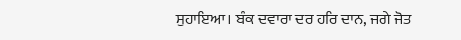ਸੁਹਾਇਆ। ਬੰਕ ਦਵਾਰਾ ਦਰ ਹਰਿ ਦਾਨ, ਜਗੇ ਜੋਤ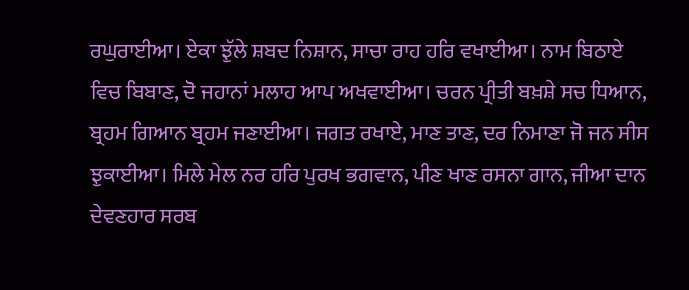ਰਘੁਰਾਈਆ। ਏਕਾ ਝੁੱਲੇ ਸ਼ਬਦ ਨਿਸ਼ਾਨ, ਸਾਚਾ ਰਾਹ ਹਰਿ ਵਖਾਈਆ। ਨਾਮ ਬਿਠਾਏ ਵਿਚ ਬਿਬਾਣ, ਦੋ ਜਹਾਨਾਂ ਮਲਾਹ ਆਪ ਅਖਵਾਈਆ। ਚਰਨ ਪ੍ਰੀਤੀ ਬਖ਼ਸ਼ੇ ਸਚ ਧਿਆਨ, ਬ੍ਰਹਮ ਗਿਆਨ ਬ੍ਰਹਮ ਜਣਾਈਆ। ਜਗਤ ਰਖਾਏ, ਮਾਣ ਤਾਣ, ਦਰ ਨਿਮਾਣਾ ਜੋ ਜਨ ਸੀਸ ਝੁਕਾਈਆ। ਮਿਲੇ ਮੇਲ ਨਰ ਹਰਿ ਪੁਰਖ ਭਗਵਾਨ, ਪੀਣ ਖਾਣ ਰਸਨਾ ਗਾਨ, ਜੀਆ ਦਾਨ ਦੇਵਣਹਾਰ ਸਰਬ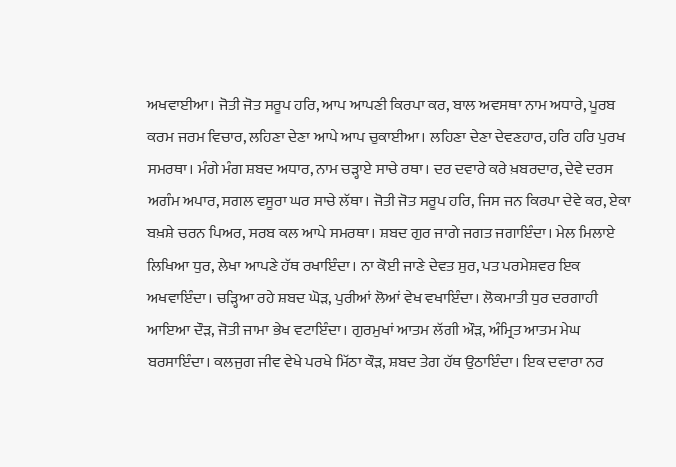ਅਖਵਾਈਆ। ਜੋਤੀ ਜੋਤ ਸਰੂਪ ਹਰਿ, ਆਪ ਆਪਣੀ ਕਿਰਪਾ ਕਰ, ਬਾਲ ਅਵਸਥਾ ਨਾਮ ਅਧਾਰੇ, ਪੂਰਬ ਕਰਮ ਜਰਮ ਵਿਚਾਰ, ਲਹਿਣਾ ਦੇਣਾ ਆਪੇ ਆਪ ਚੁਕਾਈਆ। ਲਹਿਣਾ ਦੇਣਾ ਦੇਵਣਹਾਰ, ਹਰਿ ਹਰਿ ਪੁਰਖ ਸਮਰਥਾ। ਮੰਗੇ ਮੰਗ ਸ਼ਬਦ ਅਧਾਰ, ਨਾਮ ਚੜ੍ਹਾਏ ਸਾਚੇ ਰਥਾ। ਦਰ ਦਵਾਰੇ ਕਰੇ ਖ਼ਬਰਦਾਰ, ਦੇਵੇ ਦਰਸ ਅਗੰਮ ਅਪਾਰ, ਸਗਲ ਵਸੂਰਾ ਘਰ ਸਾਚੇ ਲੱਥਾ। ਜੋਤੀ ਜੋਤ ਸਰੂਪ ਹਰਿ, ਜਿਸ ਜਨ ਕਿਰਪਾ ਦੇਵੇ ਕਰ, ਏਕਾ ਬਖ਼ਸ਼ੇ ਚਰਨ ਪਿਅਰ, ਸਰਬ ਕਲ ਆਪੇ ਸਮਰਥਾ। ਸ਼ਬਦ ਗੁਰ ਜਾਗੇ ਜਗਤ ਜਗਾਇੰਦਾ। ਮੇਲ ਮਿਲਾਏ ਲਿਖਿਆ ਧੁਰ, ਲੇਖਾ ਆਪਣੇ ਹੱਥ ਰਖਾਇੰਦਾ। ਨਾ ਕੋਈ ਜਾਣੇ ਦੇਵਤ ਸੁਰ, ਪਤ ਪਰਮੇਸ਼ਵਰ ਇਕ ਅਖਵਾਇੰਦਾ। ਚੜ੍ਹਿਆ ਰਹੇ ਸ਼ਬਦ ਘੋੜ, ਪੁਰੀਆਂ ਲੋਆਂ ਵੇਖ ਵਖਾਇੰਦਾ। ਲੋਕਮਾਤੀ ਧੁਰ ਦਰਗਾਹੀ ਆਇਆ ਦੌੜ, ਜੋਤੀ ਜਾਮਾ ਭੇਖ ਵਟਾਇੰਦਾ। ਗੁਰਮੁਖਾਂ ਆਤਮ ਲੱਗੀ ਔੜ, ਅੰਮ੍ਰਿਤ ਆਤਮ ਮੇਘ ਬਰਸਾਇੰਦਾ। ਕਲਜੁਗ ਜੀਵ ਵੇਖੇ ਪਰਖੇ ਮਿੱਠਾ ਕੌੜ, ਸ਼ਬਦ ਤੇਗ ਹੱਥ ਉਠਾਇੰਦਾ। ਇਕ ਦਵਾਰਾ ਨਰ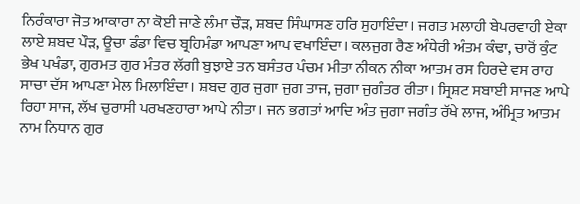ਨਿਰੰਕਾਰਾ ਜੋਤ ਆਕਾਰਾ ਨਾ ਕੋਈ ਜਾਣੇ ਲੰਮਾ ਚੌੜ, ਸ਼ਬਦ ਸਿੰਘਾਸਣ ਹਰਿ ਸੁਹਾਇੰਦਾ। ਜਗਤ ਮਲਾਹੀ ਬੇਪਰਵਾਹੀ ਏਕਾ ਲਾਏ ਸ਼ਬਦ ਪੌੜ, ਊਚਾ ਡੰਡਾ ਵਿਚ ਬ੍ਰਹਿਮੰਡਾ ਆਪਣਾ ਆਪ ਵਖਾਇੰਦਾ। ਕਲਜੁਗ ਰੈਣ ਅੰਧੇਰੀ ਅੰਤਮ ਕੰਢਾ, ਚਾਰੋਂ ਕੁੰਟ ਭੇਖ ਪਖੰਡਾ, ਗੁਰਮਤ ਗੁਰ ਮੰਤਰ ਲੱਗੀ ਬੁਝਾਏ ਤਨ ਬਸੰਤਰ ਪੰਚਮ ਮੀਤਾ ਨੀਕਨ ਨੀਕਾ ਆਤਮ ਰਸ ਹਿਰਦੇ ਵਸ ਰਾਹ ਸਾਚਾ ਦੱਸ ਆਪਣਾ ਮੇਲ ਮਿਲਾਇੰਦਾ। ਸ਼ਬਦ ਗੁਰ ਜੁਗਾ ਜੁਗ ਤਾਜ, ਜੁਗਾ ਜੁਗੰਤਰ ਰੀਤਾ। ਸ੍ਰਿਸ਼ਟ ਸਬਾਈ ਸਾਜਣ ਆਪੇ ਰਿਹਾ ਸਾਜ, ਲੱਖ ਚੁਰਾਸੀ ਪਰਖਣਹਾਰਾ ਆਪੇ ਨੀਤਾ। ਜਨ ਭਗਤਾਂ ਆਦਿ ਅੰਤ ਜੁਗਾ ਜਗੰਤ ਰੱਖੇ ਲਾਜ, ਅੰਮ੍ਰਿਤ ਆਤਮ ਨਾਮ ਨਿਧਾਨ ਗੁਰ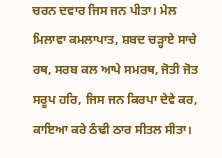ਚਰਨ ਦਵਾਰ ਜਿਸ ਜਨ ਪੀਤਾ। ਮੇਲ ਮਿਲਾਵਾ ਕਮਲਾਪਾਤ, ਸ਼ਬਦ ਚੜ੍ਹਾਏ ਸਾਚੇ ਰਥ, ਸਰਬ ਕਲ ਆਪੇ ਸਮਰਥ, ਜੋਤੀ ਜੋਤ ਸਰੂਪ ਹਰਿ, ਜਿਸ ਜਨ ਕਿਰਪਾ ਦੇਵੇ ਕਰ, ਕਾਇਆ ਕਰੇ ਠੰਢੀ ਠਾਰ ਸੀਤਲ ਸੀਤਾ।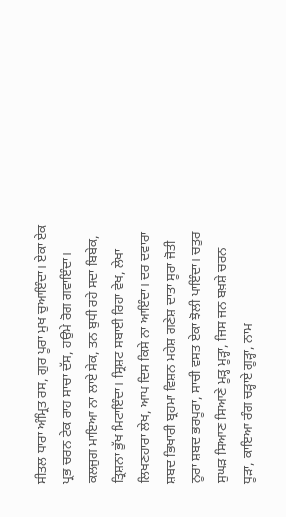ਸੀਤਲ ਧਾਰਾ ਅੰਮ੍ਰਿਤ ਰਸ, ਗੁਰ ਪੂਰਾ ਮੁਖ ਚੁਆਇੰਦਾ। ਏਕਾ ਏਕ ਪ੍ਰਭ ਚਰਨ ਟੇਕ ਰਾਹ ਸਾਚਾ ਦੱਸ, ਹਉਮੇ ਰੋਗ ਗਵਾਇੰਦਾ। ਕਲਜੁਗ ਮਾਇਆ ਨਾ ਲਾਏ ਸੇਕ, ਤਨ ਬੁਧੀ ਰਹੇ ਸਦਾ ਬਿਬੇਕ, ਤ੍ਰਿਸ਼ਨਾ ਭੁੱਖ ਮਿਟਾਇੰਦਾ। ਸ੍ਰਿਸ਼ਟ ਸਬਾਈ ਰਿਹਾ ਵੇਖ, ਲੇਖਾ ਲਿਖਣਹਾਰਾ ਲੇਖ, ਆਪ ਦਿਸ ਕਿਸੇ ਨਾ ਆਇੰਦਾ। ਦਰ ਦਵਾਰਾ ਸ਼ਬਦ ਭਿਖਾਰੀ ਬ੍ਰਹਮਾ ਵਿਸ਼ਨ ਮਹੇਸ਼ ਗਣੇਸ਼ ਦਾਤਾ ਸੂਰਾ ਜੋਤੀ ਨੂਰਾ ਸ਼ਬਦ ਭਰਪੂਰਾ, ਸਾਚੀ ਵਸਤ ਏਕਾ ਝੋਲੀ ਪਾਇੰਦਾ। ਚਤੁਰ ਸੁਘੜ ਸਿਆਣ ਸਿਆਣੇ ਮੂੜ੍ਹ ਮੂੜ੍ਹਾ, ਜਿਸ ਜਨ ਬਖ਼ਸ਼ੇ ਚਰਨ ਧੂੜਾ, ਕਾਇਆ ਰੰਗ ਚੜ੍ਹਾਏ ਗੂੜ੍ਹਾ, ਨਾਮ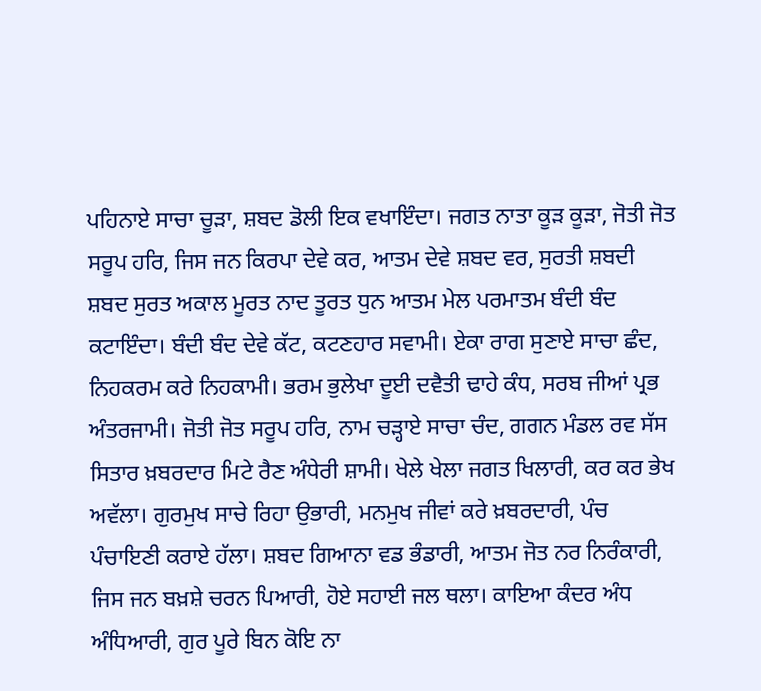ਪਹਿਨਾਏ ਸਾਚਾ ਚੂੜਾ, ਸ਼ਬਦ ਡੋਲੀ ਇਕ ਵਖਾਇੰਦਾ। ਜਗਤ ਨਾਤਾ ਕੂੜ ਕੂੜਾ, ਜੋਤੀ ਜੋਤ ਸਰੂਪ ਹਰਿ, ਜਿਸ ਜਨ ਕਿਰਪਾ ਦੇਵੇ ਕਰ, ਆਤਮ ਦੇਵੇ ਸ਼ਬਦ ਵਰ, ਸੁਰਤੀ ਸ਼ਬਦੀ ਸ਼ਬਦ ਸੁਰਤ ਅਕਾਲ ਮੂਰਤ ਨਾਦ ਤੂਰਤ ਧੁਨ ਆਤਮ ਮੇਲ ਪਰਮਾਤਮ ਬੰਦੀ ਬੰਦ ਕਟਾਇੰਦਾ। ਬੰਦੀ ਬੰਦ ਦੇਵੇ ਕੱਟ, ਕਟਣਹਾਰ ਸਵਾਮੀ। ਏਕਾ ਰਾਗ ਸੁਣਾਏ ਸਾਚਾ ਛੰਦ, ਨਿਹਕਰਮ ਕਰੇ ਨਿਹਕਾਮੀ। ਭਰਮ ਭੁਲੇਖਾ ਦੂਈ ਦਵੈਤੀ ਢਾਹੇ ਕੰਧ, ਸਰਬ ਜੀਆਂ ਪ੍ਰਭ ਅੰਤਰਜਾਮੀ। ਜੋਤੀ ਜੋਤ ਸਰੂਪ ਹਰਿ, ਨਾਮ ਚੜ੍ਹਾਏ ਸਾਚਾ ਚੰਦ, ਗਗਨ ਮੰਡਲ ਰਵ ਸੱਸ ਸਿਤਾਰ ਖ਼ਬਰਦਾਰ ਮਿਟੇ ਰੈਣ ਅੰਧੇਰੀ ਸ਼ਾਮੀ। ਖੇਲੇ ਖੇਲਾ ਜਗਤ ਖਿਲਾਰੀ, ਕਰ ਕਰ ਭੇਖ ਅਵੱਲਾ। ਗੁਰਮੁਖ ਸਾਚੇ ਰਿਹਾ ਉਭਾਰੀ, ਮਨਮੁਖ ਜੀਵਾਂ ਕਰੇ ਖ਼ਬਰਦਾਰੀ, ਪੰਚ ਪੰਚਾਇਣੀ ਕਰਾਏ ਹੱਲਾ। ਸ਼ਬਦ ਗਿਆਨਾ ਵਡ ਭੰਡਾਰੀ, ਆਤਮ ਜੋਤ ਨਰ ਨਿਰੰਕਾਰੀ, ਜਿਸ ਜਨ ਬਖ਼ਸ਼ੇ ਚਰਨ ਪਿਆਰੀ, ਹੋਏ ਸਹਾਈ ਜਲ ਥਲਾ। ਕਾਇਆ ਕੰਦਰ ਅੰਧ ਅੰਧਿਆਰੀ, ਗੁਰ ਪੂਰੇ ਬਿਨ ਕੋਇ ਨਾ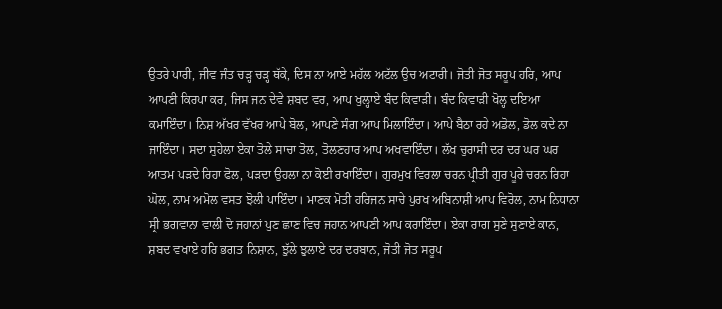ਉਤਰੇ ਪਾਰੀ, ਜੀਵ ਜੰਤ ਚੜ੍ਹ ਚੜ੍ਹ ਥੱਕੇ, ਦਿਸ ਨਾ ਆਏ ਮਹੱਲ ਅਟੱਲ ਉਚ ਅਟਾਰੀ। ਜੋਤੀ ਜੋਤ ਸਰੂਪ ਹਰਿ, ਆਪ ਆਪਣੀ ਕਿਰਪਾ ਕਰ, ਜਿਸ ਜਨ ਦੇਵੇ ਸ਼ਬਦ ਵਰ, ਆਪ ਖੁਲ੍ਹਾਏ ਬੰਦ ਕਿਵਾੜੀ। ਬੰਦ ਕਿਵਾੜੀ ਖੋਲ੍ਹ ਦਇਆ ਕਮਾਇੰਦਾ। ਨਿਸ਼ ਅੱਖਰ ਵੱਖਰ ਆਪੇ ਬੋਲ, ਆਪਣੇ ਸੰਗ ਆਪ ਮਿਲਾਇੰਦਾ। ਆਪੇ ਬੈਠਾ ਰਹੇ ਅਡੋਲ, ਡੋਲ ਕਦੇ ਨਾ ਜਾਇੰਦਾ। ਸਦਾ ਸੁਹੇਲਾ ਏਕਾ ਤੋਲੇ ਸਾਚਾ ਤੋਲ, ਤੋਲਣਹਾਰ ਆਪ ਅਖਵਾਇੰਦਾ। ਲੱਖ ਚੁਰਾਸੀ ਦਰ ਦਰ ਘਰ ਘਰ ਆਤਮ ਪੜਦੇ ਰਿਹਾ ਫੋਲ, ਪੜਦਾ ਉਹਲਾ ਨਾ ਕੋਈ ਰਖਾਇੰਦਾ। ਗੁਰਮੁਖ ਵਿਰਲਾ ਚਰਨ ਪ੍ਰੀਤੀ ਗੁਰ ਪੂਰੇ ਚਰਨ ਰਿਹਾ ਘੋਲ, ਨਾਮ ਅਮੋਲ ਵਸਤ ਝੋਲੀ ਪਾਇੰਦਾ। ਮਾਣਕ ਮੋਤੀ ਹਰਿਜਨ ਸਾਚੇ ਪੁਰਖ ਅਬਿਨਾਸ਼ੀ ਆਪ ਵਿਰੋਲ, ਨਾਮ ਨਿਧਾਨਾ ਸ੍ਰੀ ਭਗਵਾਨਾ ਵਾਲੀ ਦੋ ਜਹਾਨਾਂ ਪੁਣ ਛਾਣ ਵਿਚ ਜਹਾਨ ਆਪਣੀ ਆਪ ਕਰਾਇੰਦਾ। ਏਕਾ ਰਾਗ ਸੁਣੇ ਸੁਣਾਏ ਕਾਨ, ਸ਼ਬਦ ਵਖਾਏ ਹਰਿ ਭਗਤ ਨਿਸ਼ਾਨ, ਝੁੱਲੇ ਝੁਲਾਏ ਦਰ ਦਰਬਾਨ, ਜੋਤੀ ਜੋਤ ਸਰੂਪ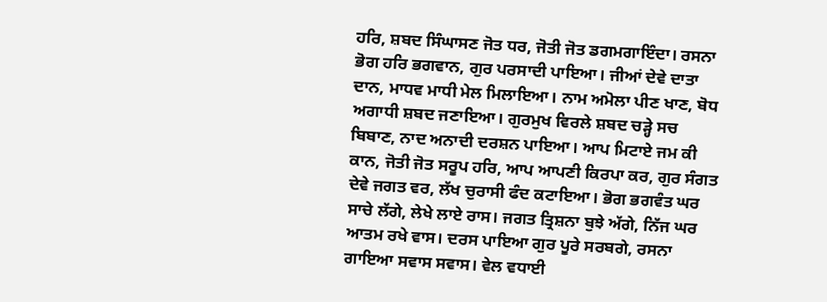ਹਰਿ, ਸ਼ਬਦ ਸਿੰਘਾਸਣ ਜੋਤ ਧਰ, ਜੋਤੀ ਜੋਤ ਡਗਮਗਾਇੰਦਾ। ਰਸਨਾ ਭੋਗ ਹਰਿ ਭਗਵਾਨ, ਗੁਰ ਪਰਸਾਦੀ ਪਾਇਆ। ਜੀਆਂ ਦੇਵੇ ਦਾਤਾ ਦਾਨ, ਮਾਧਵ ਮਾਧੀ ਮੇਲ ਮਿਲਾਇਆ। ਨਾਮ ਅਮੋਲਾ ਪੀਣ ਖਾਣ, ਬੋਧ ਅਗਾਧੀ ਸ਼ਬਦ ਜਣਾਇਆ। ਗੁਰਮੁਖ ਵਿਰਲੇ ਸ਼ਬਦ ਚੜ੍ਹੇ ਸਚ ਬਿਬਾਣ, ਨਾਦ ਅਨਾਦੀ ਦਰਸ਼ਨ ਪਾਇਆ। ਆਪ ਮਿਟਾਏ ਜਮ ਕੀ ਕਾਨ, ਜੋਤੀ ਜੋਤ ਸਰੂਪ ਹਰਿ, ਆਪ ਆਪਣੀ ਕਿਰਪਾ ਕਰ, ਗੁਰ ਸੰਗਤ ਦੇਵੇ ਜਗਤ ਵਰ, ਲੱਖ ਚੁਰਾਸੀ ਫੰਦ ਕਟਾਇਆ। ਭੋਗ ਭਗਵੰਤ ਘਰ ਸਾਚੇ ਲੱਗੇ, ਲੇਖੇ ਲਾਏ ਰਾਸ। ਜਗਤ ਤ੍ਰਿਸ਼ਨਾ ਬੁਝੇ ਅੱਗੇ, ਨਿੱਜ ਘਰ ਆਤਮ ਰਖੇ ਵਾਸ। ਦਰਸ ਪਾਇਆ ਗੁਰ ਪੂਰੇ ਸਰਬਗੇ, ਰਸਨਾ ਗਾਇਆ ਸਵਾਸ ਸਵਾਸ। ਵੇਲ ਵਧਾਈ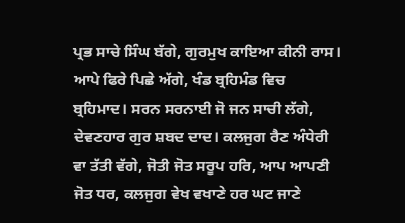ਪ੍ਰਭ ਸਾਚੇ ਸਿੰਘ ਬੱਗੇ, ਗੁਰਮੁਖ ਕਾਇਆ ਕੀਨੀ ਰਾਸ। ਆਪੇ ਫਿਰੇ ਪਿਛੇ ਅੱਗੇ, ਖੰਡ ਬ੍ਰਹਿਮੰਡ ਵਿਚ ਬ੍ਰਹਿਮਾਦ। ਸਰਨ ਸਰਨਾਈ ਜੋ ਜਨ ਸਾਚੀ ਲੱਗੇ, ਦੇਵਣਹਾਰ ਗੁਰ ਸ਼ਬਦ ਦਾਦ। ਕਲਜੁਗ ਰੈਣ ਅੰਧੇਰੀ ਵਾ ਤੱਤੀ ਵੱਗੇ, ਜੋਤੀ ਜੋਤ ਸਰੂਪ ਹਰਿ, ਆਪ ਆਪਣੀ ਜੋਤ ਧਰ, ਕਲਜੁਗ ਵੇਖ ਵਖਾਣੇ ਹਰ ਘਟ ਜਾਣੇ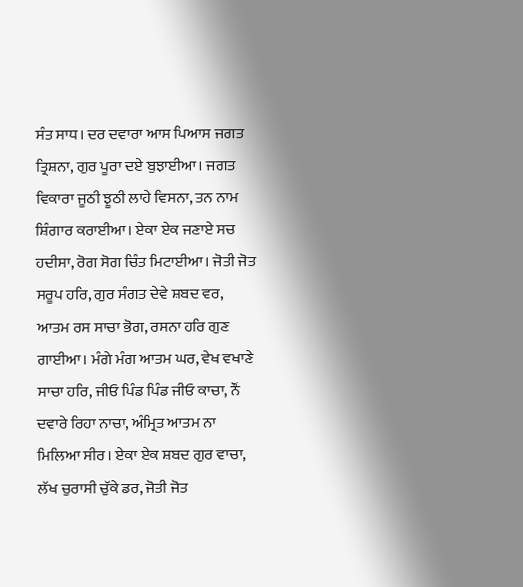ਸੰਤ ਸਾਧ। ਦਰ ਦਵਾਰਾ ਆਸ ਪਿਆਸ ਜਗਤ ਤ੍ਰਿਸ਼ਨਾ, ਗੁਰ ਪੂਰਾ ਦਏ ਬੁਝਾਈਆ। ਜਗਤ ਵਿਕਾਰਾ ਜੂਠੀ ਝੂਠੀ ਲਾਹੇ ਵਿਸਨਾ, ਤਨ ਨਾਮ ਸ਼ਿੰਗਾਰ ਕਰਾਈਆ। ਏਕਾ ਏਕ ਜਣਾਏ ਸਚ ਹਦੀਸਾ, ਰੋਗ ਸੋਗ ਚਿੰਤ ਮਿਟਾਈਆ। ਜੋਤੀ ਜੋਤ ਸਰੂਪ ਹਰਿ, ਗੁਰ ਸੰਗਤ ਦੇਵੇ ਸ਼ਬਦ ਵਰ, ਆਤਮ ਰਸ ਸਾਚਾ ਭੋਗ, ਰਸਨਾ ਹਰਿ ਗੁਣ ਗਾਈਆ। ਮੰਗੇ ਮੰਗ ਆਤਮ ਘਰ, ਵੇਖ ਵਖਾਣੇ ਸਾਚਾ ਹਰਿ, ਜੀਓ ਪਿੰਡ ਪਿੰਡ ਜੀਓ ਕਾਚਾ, ਨੌਂ ਦਵਾਰੇ ਰਿਹਾ ਨਾਚਾ, ਅੰਮ੍ਰਿਤ ਆਤਮ ਨਾ ਮਿਲਿਆ ਸੀਰ। ਏਕਾ ਏਕ ਸ਼ਬਦ ਗੁਰ ਵਾਚਾ, ਲੱਖ ਚੁਰਾਸੀ ਚੁੱਕੇ ਡਰ, ਜੋਤੀ ਜੋਤ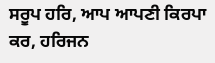ਸਰੂਪ ਹਰਿ, ਆਪ ਆਪਣੀ ਕਿਰਪਾ ਕਰ, ਹਰਿਜਨ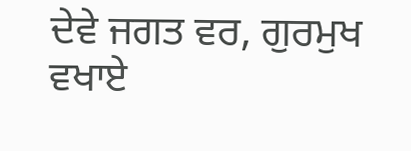ਦੇਵੇ ਜਗਤ ਵਰ, ਗੁਰਮੁਖ ਵਖਾਏ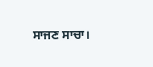ਸਾਜਣ ਸਾਚਾ।